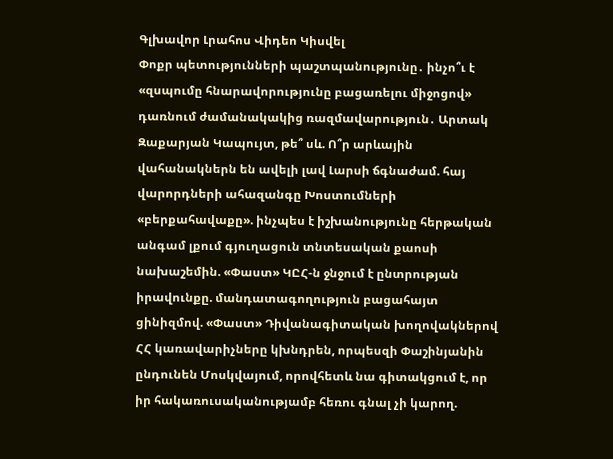Գլխավոր Լրահոս Վիդեո Կիսվել
Փոքր պետությունների պաշտպանությունը․ ինչո՞ւ է «զսպումը հնարավորությունը բացառելու միջոցով» դառնում ժամանակակից ռազմավարություն․ Արտակ Զաքարյան Կապույտ, թե՞ սև. Ո՞ր արևային վահանակներն են ավելի լավ Լարսի ճգնաժամ. հայ վարորդների ահազանգը Խոստումների «բերքահավաքը». ինչպես է իշխանությունը հերթական անգամ լքում գյուղացուն տնտեսական քաոսի նախաշեմին. «Փաստ» ԿԸՀ-ն ջնջում է ընտրության իրավունքը. մանդատագողություն բացահայտ ցինիզմով. «Փաստ» Դիվանագիտական խողովակներով ՀՀ կառավարիչները կխնդրեն, որպեսզի Փաշինյանին ընդունեն Մոսկվայում, որովհետև նա գիտակցում է, որ իր հակառուսականությամբ հեռու գնալ չի կարող.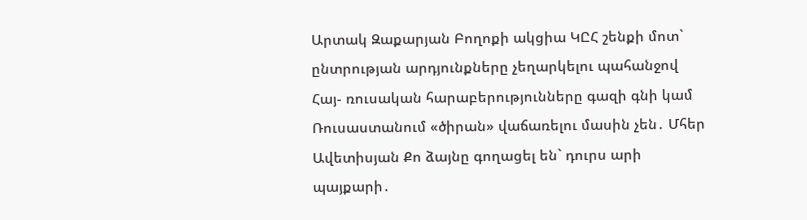Արտակ Զաքարյան Բողոքի ակցիա ԿԸՀ շենքի մոտ` ընտրության արդյունքները չեղարկելու պահանջով Հայ- ռուսական հարաբերությունները գազի գնի կամ Ռուսաստանում «ծիրան» վաճառելու մասին չեն․ Մհեր Ավետիսյան Քո ձայնը գողացել են` դուրս արի պայքարի․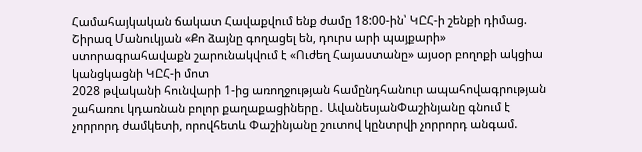Համահայկական ճակատ Հավաքվում ենք ժամը 18:00-ին՝ ԿԸՀ-ի շենքի դիմաց. Շիրազ Մանուկյան «Քո ձայնը գողացել են, դուրս արի պայքարի» ստորագրահավաքն շարունակվում է «Ուժեղ Հայաստանը» այսօր բողոքի ակցիա կանցկացնի ԿԸՀ-ի մոտ
2028 թվականի հունվարի 1-ից առողջության համընդհանուր ապահովագրության շահառու կդառնան բոլոր քաղաքացիները․ ԱվանեսյանՓաշինյանը գնում է չորրորդ ժամկետի, որովհետև Փաշինյանը շուտով կընտրվի չորրորդ անգամ.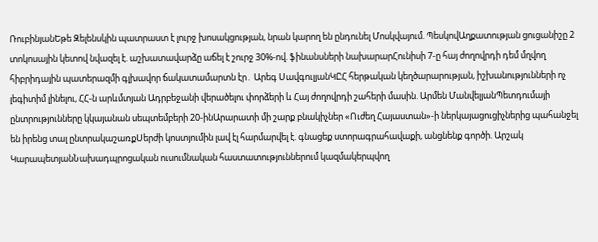ՌուբինյանԵթե Զելենսկին պատրաստ է լուրջ խոսակցության, նրան կարող են ընդունել Մոսկվայում. ՊեսկովԱղքատության ցուցանիշը 2 տոկոսային կետով նվազել է. աշխատավարձը աճել է շուրջ 30%-ով. ֆինանսների նախարարՀունիսի 7-ը հայ ժողովրդի դեմ մղվող հիբրիդային պատերազմի գլխավոր ճակատամարտն էր․ Արեգ ՍավգուլյանԿԸՀ հերթական կեղծարարության, իշխանությունների ոչ լեգիտիմ լինելու, ՀՀ-ն արևմտյան Ադրբեջանի վերածելու փորձերի և Հայ ժողովրդի շահերի մասին. Արմեն ՄանվելյանՊետդումայի ընտրությունները կկայանան սեպտեմբերի 20-ինԱրարատի մի շարք բնակիչներ «Ուժեղ Հայաստան»-ի ներկայացուցիչներից պահանջել են իրենց տալ ընտրակաշառքՍերժի կոստյումին լավ էլ հարմարվել է. գնացեք ստորագրահավաքի, անցնենք գործի. Արշակ ԿարապետյանՆախադպրոցական ուսումնական հաստատություններում կազմակերպվող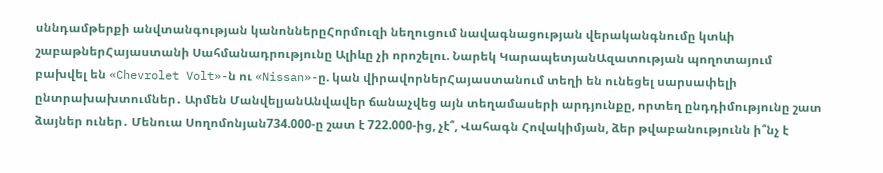սննդամթերքի անվտանգության կանոններըՀորմուզի նեղուցում նավագնացության վերականգնումը կտևի շաբաթներՀայաստանի Սահմանադրությունը Ալիևը չի որոշելու. Նարեկ ԿարապետյանԱզատության պողոտայում բախվել են «Chevrolet Volt»-ն ու «Nissan»-ը. կան վիրավորներՀայաստանում տեղի են ունեցել սարսափելի ընտրախախտումներ․ Արմեն ՄանվելյանԱնվավեր ճանաչվեց այն տեղամասերի արդյունքը, որտեղ ընդդիմությունը շատ ձայներ ուներ․ Մենուա Սողոմոնյան734.000-ը շատ է 722.000-ից, չէ՞, Վահագն Հովակիմյան, ձեր թվաբանությունն ի՞նչ է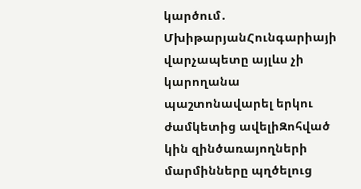կարծում․ ՄխիթարյանՀունգարիայի վարչապետը այլևս չի կարողանա պաշտոնավարել երկու ժամկետից ավելիԶոհված կին զինծառայողների մարմինները պղծելուց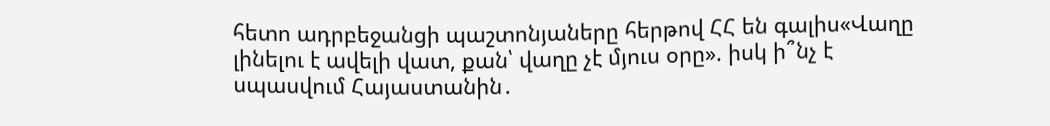հետո ադրբեջանցի պաշտոնյաները հերթով ՀՀ են գալիս«Վաղը լինելու է ավելի վատ, քան՝ վաղը չէ մյուս օրը». իսկ ի՞նչ է սպասվում Հայաստանին․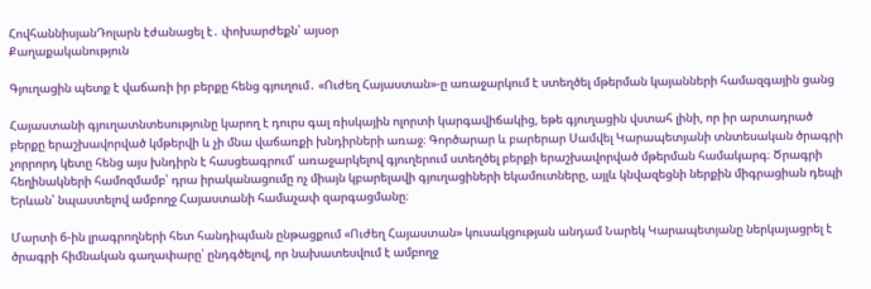ՀովհաննիսյանԴոլարն էժանացել է․ փոխարժեքն՝ այսօր
Քաղաքականություն

Գյուղացին պետք է վաճառի իր բերքը հենց գյուղում․ «Ուժեղ Հայաստան»-ը առաջարկում է ստեղծել մթերման կայանների համազգային ցանց

Հայաստանի գյուղատնտեսությունը կարող է դուրս գալ ռիսկային ոլորտի կարգավիճակից, եթե գյուղացին վստահ լինի, որ իր արտադրած բերքը երաշխավորված կմթերվի և չի մնա վաճառքի խնդիրների առաջ։ Գործարար և բարերար Սամվել Կարապետյանի տնտեսական ծրագրի չորրորդ կետը հենց այս խնդիրն է հասցեագրում՝ առաջարկելով գյուղերում ստեղծել բերքի երաշխավորված մթերման համակարգ։ Ծրագրի հեղինակների համոզմամբ՝ դրա իրականացումը ոչ միայն կբարելավի գյուղացիների եկամուտները, այլև կնվազեցնի ներքին միգրացիան դեպի Երևան՝ նպաստելով ամբողջ Հայաստանի համաչափ զարգացմանը։

Մարտի 6-ին լրագրողների հետ հանդիպման ընթացքում «Ուժեղ Հայաստան» կուսակցության անդամ Նարեկ Կարապետյանը ներկայացրել է ծրագրի հիմնական գաղափարը՝ ընդգծելով, որ նախատեսվում է ամբողջ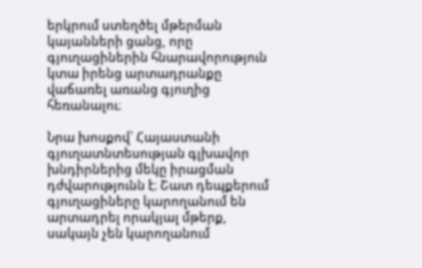երկրում ստեղծել մթերման կայանների ցանց, որը գյուղացիներին հնարավորություն կտա իրենց արտադրանքը վաճառել առանց գյուղից հեռանալու։

Նրա խոսքով՝ Հայաստանի գյուղատնտեսության գլխավոր խնդիրներից մեկը իրացման դժվարությունն է։ Շատ դեպքերում գյուղացիները կարողանում են արտադրել որակյալ մթերք, սակայն չեն կարողանում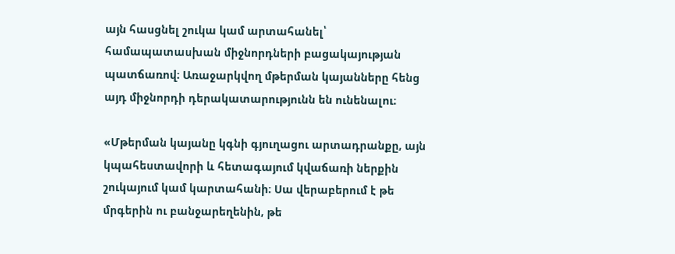այն հասցնել շուկա կամ արտահանել՝ համապատասխան միջնորդների բացակայության պատճառով։ Առաջարկվող մթերման կայանները հենց այդ միջնորդի դերակատարությունն են ունենալու։

«Մթերման կայանը կգնի գյուղացու արտադրանքը, այն կպահեստավորի և հետագայում կվաճառի ներքին շուկայում կամ կարտահանի։ Սա վերաբերում է թե մրգերին ու բանջարեղենին, թե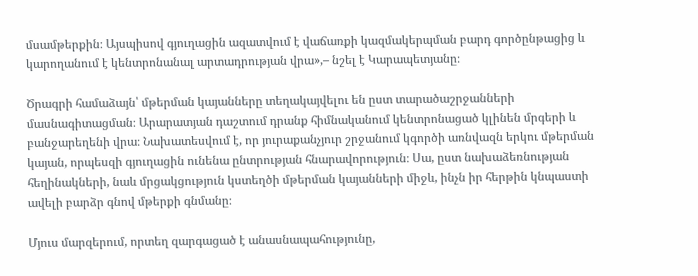մսամթերքին։ Այսպիսով գյուղացին ազատվում է վաճառքի կազմակերպման բարդ գործընթացից և կարողանում է կենտրոնանալ արտադրության վրա»,– նշել է Կարապետյանը։

Ծրագրի համաձայն՝ մթերման կայանները տեղակայվելու են ըստ տարածաշրջանների մասնագիտացման։ Արարատյան դաշտում դրանք հիմնականում կենտրոնացած կլինեն մրգերի և բանջարեղենի վրա։ Նախատեսվում է, որ յուրաքանչյուր շրջանում կգործի առնվազն երկու մթերման կայան, որպեսզի գյուղացին ունենա ընտրության հնարավորություն։ Սա, ըստ նախաձեռնության հեղինակների, նաև մրցակցություն կստեղծի մթերման կայանների միջև, ինչն իր հերթին կնպաստի ավելի բարձր գնով մթերքի գնմանը։

Մյուս մարզերում, որտեղ զարգացած է անասնապահությունը,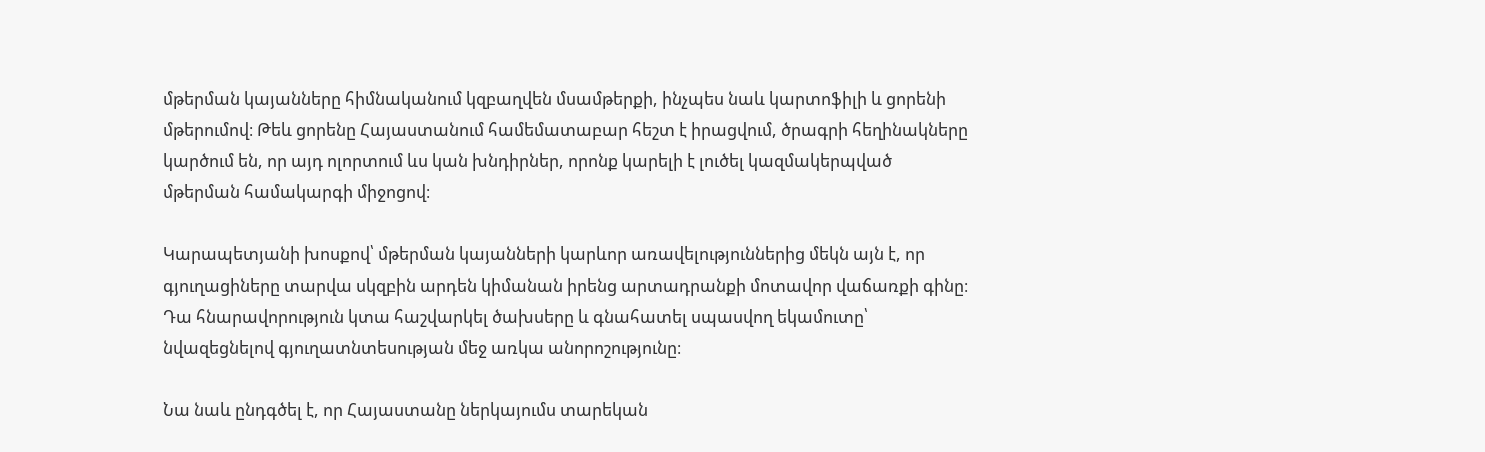մթերման կայանները հիմնականում կզբաղվեն մսամթերքի, ինչպես նաև կարտոֆիլի և ցորենի մթերումով։ Թեև ցորենը Հայաստանում համեմատաբար հեշտ է իրացվում, ծրագրի հեղինակները կարծում են, որ այդ ոլորտում ևս կան խնդիրներ, որոնք կարելի է լուծել կազմակերպված մթերման համակարգի միջոցով։

Կարապետյանի խոսքով՝ մթերման կայանների կարևոր առավելություններից մեկն այն է, որ գյուղացիները տարվա սկզբին արդեն կիմանան իրենց արտադրանքի մոտավոր վաճառքի գինը։ Դա հնարավորություն կտա հաշվարկել ծախսերը և գնահատել սպասվող եկամուտը՝ նվազեցնելով գյուղատնտեսության մեջ առկա անորոշությունը։

Նա նաև ընդգծել է, որ Հայաստանը ներկայումս տարեկան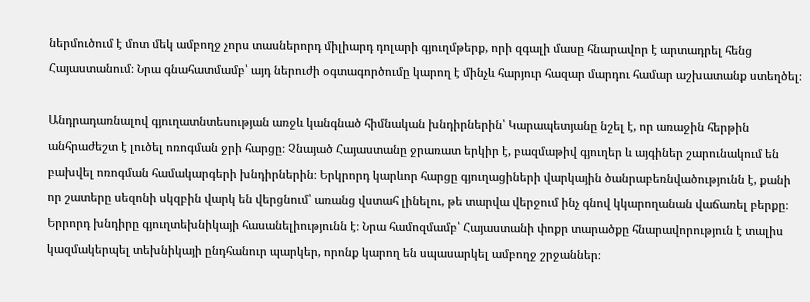ներմուծում է մոտ մեկ ամբողջ չորս տասներորդ միլիարդ դոլարի գյուղմթերք, որի զգալի մասը հնարավոր է արտադրել հենց Հայաստանում։ Նրա գնահատմամբ՝ այդ ներուժի օգտագործումը կարող է մինչև հարյուր հազար մարդու համար աշխատանք ստեղծել։

Անդրադառնալով գյուղատնտեսության առջև կանգնած հիմնական խնդիրներին՝ Կարապետյանը նշել է, որ առաջին հերթին անհրաժեշտ է լուծել ոռոգման ջրի հարցը։ Չնայած Հայաստանը ջրառատ երկիր է, բազմաթիվ գյուղեր և այգիներ շարունակում են բախվել ոռոգման համակարգերի խնդիրներին։ Երկրորդ կարևոր հարցը գյուղացիների վարկային ծանրաբեռնվածությունն է, քանի որ շատերը սեզոնի սկզբին վարկ են վերցնում՝ առանց վստահ լինելու, թե տարվա վերջում ինչ գնով կկարողանան վաճառել բերքը։ Երրորդ խնդիրը գյուղտեխնիկայի հասանելիությունն է։ Նրա համոզմամբ՝ Հայաստանի փոքր տարածքը հնարավորություն է տալիս կազմակերպել տեխնիկայի ընդհանուր պարկեր, որոնք կարող են սպասարկել ամբողջ շրջաններ։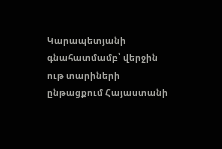Կարապետյանի գնահատմամբ՝ վերջին ութ տարիների ընթացքում Հայաստանի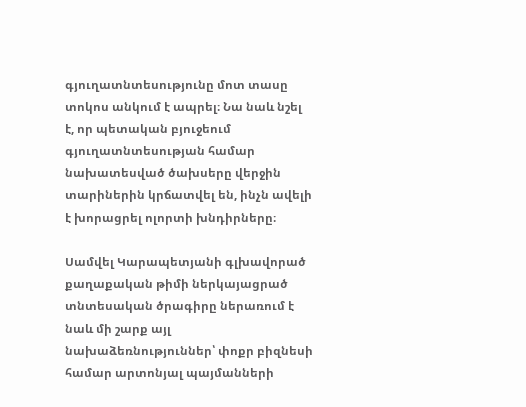գյուղատնտեսությունը մոտ տասը տոկոս անկում է ապրել։ Նա նաև նշել է, որ պետական բյուջեում գյուղատնտեսության համար նախատեսված ծախսերը վերջին տարիներին կրճատվել են, ինչն ավելի է խորացրել ոլորտի խնդիրները։

Սամվել Կարապետյանի գլխավորած քաղաքական թիմի ներկայացրած տնտեսական ծրագիրը ներառում է նաև մի շարք այլ նախաձեռնություններ՝ փոքր բիզնեսի համար արտոնյալ պայմանների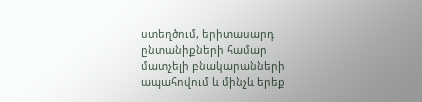ստեղծում, երիտասարդ ընտանիքների համար մատչելի բնակարանների ապահովում և մինչև երեք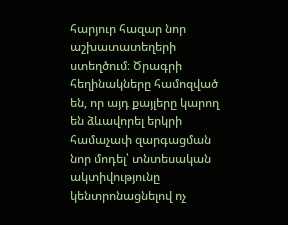հարյուր հազար նոր աշխատատեղերի ստեղծում։ Ծրագրի հեղինակները համոզված են, որ այդ քայլերը կարող են ձևավորել երկրի համաչափ զարգացման նոր մոդել՝ տնտեսական ակտիվությունը կենտրոնացնելով ոչ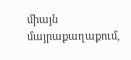միայն մայրաքաղաքում,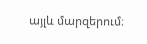այլև մարզերում։